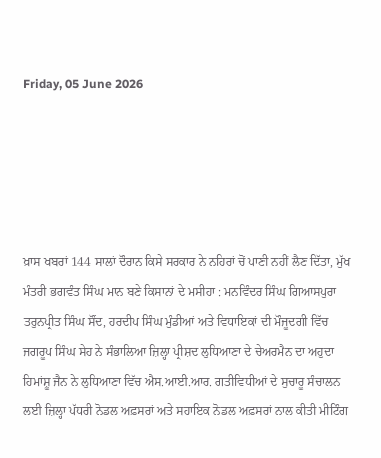Friday, 05 June 2026





ਖ਼ਾਸ ਖਬਰਾਂ 144 ਸਾਲਾਂ ਦੌਰਾਨ ਕਿਸੇ ਸਰਕਾਰ ਨੇ ਨਹਿਰਾਂ ਚੋਂ ਪਾਣੀ ਨਹੀਂ ਲੈਣ ਦਿੱਤਾ, ਮੁੱਖ ਮੰਤਰੀ ਭਗਵੰਤ ਸਿੰਘ ਮਾਨ ਬਣੇ ਕਿਸਾਨਾਂ ਦੇ ਮਸੀਹਾ : ਮਨਵਿੰਦਰ ਸਿੰਘ ਗਿਆਸਪੁਰਾ ਤਰੁਨਪ੍ਰੀਤ ਸਿੰਘ ਸੌਂਦ, ਹਰਦੀਪ ਸਿੰਘ ਮੁੰਡੀਆਂ ਅਤੇ ਵਿਧਾਇਕਾਂ ਦੀ ਮੌਜੂਦਗੀ ਵਿੱਚ ਜਗਰੂਪ ਸਿੰਘ ਸੇਹ ਨੇ ਸੰਭਾਲਿਆ ਜ਼ਿਲ੍ਹਾ ਪ੍ਰੀਸ਼ਦ ਲੁਧਿਆਣਾ ਦੇ ਚੇਅਰਮੈਨ ਦਾ ਅਹੁਦਾ ਹਿਮਾਂਸ਼ੂ ਜੈਨ ਨੇ ਲੁਧਿਆਣਾ ਵਿੱਚ ਐਸ.ਆਈ.ਆਰ. ਗਤੀਵਿਧੀਆਂ ਦੇ ਸੁਚਾਰੂ ਸੰਚਾਲਨ ਲਈ ਜ਼ਿਲ੍ਹਾ ਪੱਧਰੀ ਨੋਡਲ ਅਫ਼ਸਰਾਂ ਅਤੇ ਸਹਾਇਕ ਨੋਡਲ ਅਫ਼ਸਰਾਂ ਨਾਲ ਕੀਤੀ ਮੀਟਿੰਗ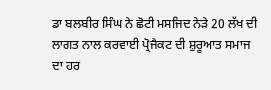ਡਾ ਬਲਬੀਰ ਸਿੰਘ ਨੇ ਛੋਟੀ ਮਸਜਿਦ ਨੇੜੇ 20 ਲੱਖ ਦੀ ਲਾਗਤ ਨਾਲ ਕਰਵਾਈ ਪ੍ਰੋਜੈਕਟ ਦੀ ਸ਼ੁਰੂਆਤ ਸਮਾਜ ਦਾ ਹਰ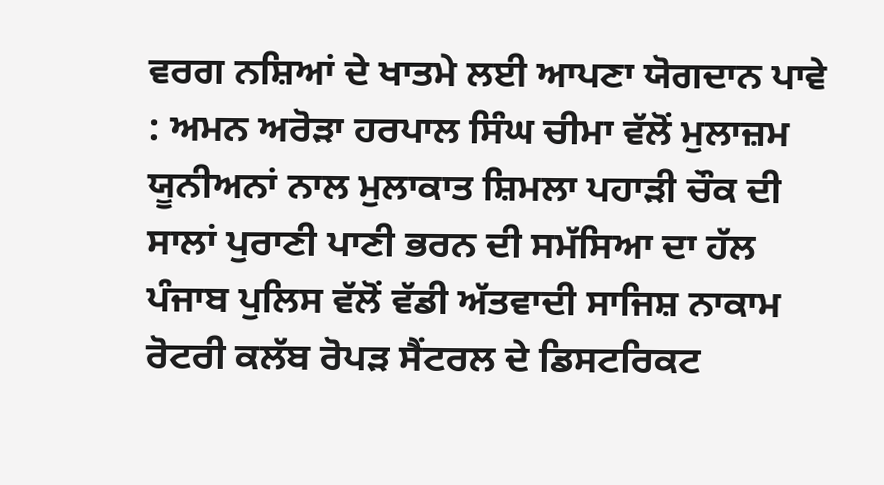ਵਰਗ ਨਸ਼ਿਆਂ ਦੇ ਖਾਤਮੇ ਲਈ ਆਪਣਾ ਯੋਗਦਾਨ ਪਾਵੇ : ਅਮਨ ਅਰੋੜਾ ਹਰਪਾਲ ਸਿੰਘ ਚੀਮਾ ਵੱਲੋਂ ਮੁਲਾਜ਼ਮ ਯੂਨੀਅਨਾਂ ਨਾਲ ਮੁਲਾਕਾਤ ਸ਼ਿਮਲਾ ਪਹਾੜੀ ਚੌਕ ਦੀ ਸਾਲਾਂ ਪੁਰਾਣੀ ਪਾਣੀ ਭਰਨ ਦੀ ਸਮੱਸਿਆ ਦਾ ਹੱਲ ਪੰਜਾਬ ਪੁਲਿਸ ਵੱਲੋਂ ਵੱਡੀ ਅੱਤਵਾਦੀ ਸਾਜਿਸ਼ ਨਾਕਾਮ ਰੋਟਰੀ ਕਲੱਬ ਰੋਪੜ ਸੈਂਟਰਲ ਦੇ ਡਿਸਟਰਿਕਟ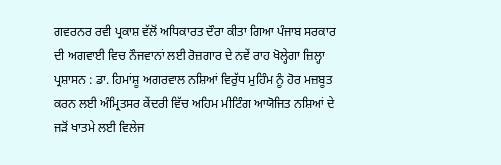ਗਵਰਨਰ ਰਵੀ ਪ੍ਰਕਾਸ਼ ਵੱਲੋਂ ਅਧਿਕਾਰਤ ਦੌਰਾ ਕੀਤਾ ਗਿਆ ਪੰਜਾਬ ਸਰਕਾਰ ਦੀ ਅਗਵਾਈ ਵਿਚ ਨੌਜਵਾਨਾਂ ਲਈ ਰੋਜ਼ਗਾਰ ਦੇ ਨਵੇਂ ਰਾਹ ਖੋਲ੍ਹੇਗਾ ਜ਼ਿਲ੍ਹਾ ਪ੍ਰਸ਼ਾਸਨ : ਡਾ. ਹਿਮਾਂਸ਼ੂ ਅਗਰਵਾਲ ਨਸ਼ਿਆਂ ਵਿਰੁੱਧ ਮੁਹਿੰਮ ਨੂੰ ਹੋਰ ਮਜ਼ਬੂਤ ਕਰਨ ਲਈ ਅੰਮ੍ਰਿਤਸਰ ਕੇਂਦਰੀ ਵਿੱਚ ਅਹਿਮ ਮੀਟਿੰਗ ਆਯੋਜਿਤ ਨਸ਼ਿਆਂ ਦੇ ਜੜੋਂ ਖਾਤਮੇ ਲਈ ਵਿਲੇਜ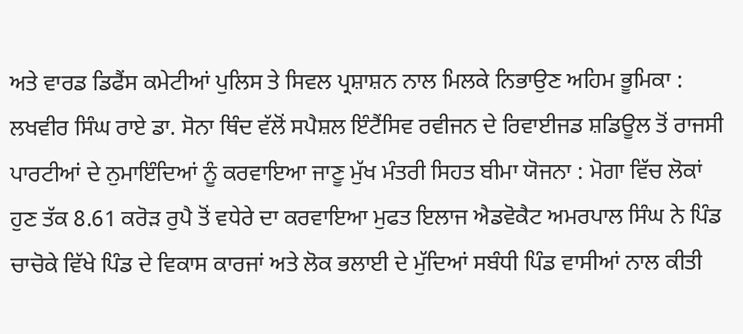ਅਤੇ ਵਾਰਡ ਡਿਫੈਂਸ ਕਮੇਟੀਆਂ ਪੁਲਿਸ ਤੇ ਸਿਵਲ ਪ੍ਰਸ਼ਾਸ਼ਨ ਨਾਲ ਮਿਲਕੇ ਨਿਭਾਉਣ ਅਹਿਮ ਭੂਮਿਕਾ : ਲਖਵੀਰ ਸਿੰਘ ਰਾਏ ਡਾ. ਸੋਨਾ ਥਿੰਦ ਵੱਲੋਂ ਸਪੈਸ਼ਲ ਇੰਟੈਂਸਿਵ ਰਵੀਜਨ ਦੇ ਰਿਵਾਈਜਡ ਸ਼ਡਿਊਲ ਤੋਂ ਰਾਜਸੀ ਪਾਰਟੀਆਂ ਦੇ ਨੁਮਾਇੰਦਿਆਂ ਨੂੰ ਕਰਵਾਇਆ ਜਾਣੂ ਮੁੱਖ ਮੰਤਰੀ ਸਿਹਤ ਬੀਮਾ ਯੋਜਨਾ : ਮੋਗਾ ਵਿੱਚ ਲੋਕਾਂ ਹੁਣ ਤੱਕ 8.61 ਕਰੋੜ ਰੁਪੈ ਤੋਂ ਵਧੇਰੇ ਦਾ ਕਰਵਾਇਆ ਮੁਫਤ ਇਲਾਜ ਐਡਵੋਕੈਟ ਅਮਰਪਾਲ ਸਿੰਘ ਨੇ ਪਿੰਡ ਚਾਚੋਕੇ ਵਿੱਖੇ ਪਿੰਡ ਦੇ ਵਿਕਾਸ ਕਾਰਜਾਂ ਅਤੇ ਲੋਕ ਭਲਾਈ ਦੇ ਮੁੱਦਿਆਂ ਸਬੰਧੀ ਪਿੰਡ ਵਾਸੀਆਂ ਨਾਲ ਕੀਤੀ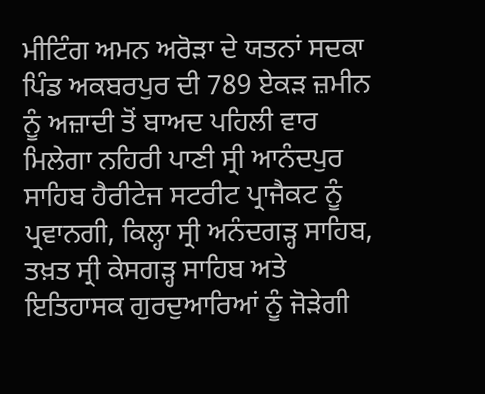ਮੀਟਿੰਗ ਅਮਨ ਅਰੋੜਾ ਦੇ ਯਤਨਾਂ ਸਦਕਾ ਪਿੰਡ ਅਕਬਰਪੁਰ ਦੀ 789 ਏਕੜ ਜ਼ਮੀਨ ਨੂੰ ਅਜ਼ਾਦੀ ਤੋਂ ਬਾਅਦ ਪਹਿਲੀ ਵਾਰ ਮਿਲੇਗਾ ਨਹਿਰੀ ਪਾਣੀ ਸ੍ਰੀ ਆਨੰਦਪੁਰ ਸਾਹਿਬ ਹੈਰੀਟੇਜ ਸਟਰੀਟ ਪ੍ਰਾਜੈਕਟ ਨੂੰ ਪ੍ਰਵਾਨਗੀ, ਕਿਲ੍ਹਾ ਸ੍ਰੀ ਅਨੰਦਗੜ੍ਹ ਸਾਹਿਬ, ਤਖ਼ਤ ਸ੍ਰੀ ਕੇਸਗੜ੍ਹ ਸਾਹਿਬ ਅਤੇ ਇਤਿਹਾਸਕ ਗੁਰਦੁਆਰਿਆਂ ਨੂੰ ਜੋੜੇਗੀ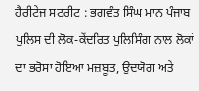ਹੈਰੀਟੇਜ ਸਟਰੀਟ : ਭਗਵੰਤ ਸਿੰਘ ਮਾਨ ਪੰਜਾਬ ਪੁਲਿਸ ਦੀ ਲੋਕ-ਕੇਂਦਰਿਤ ਪੁਲਿਸਿੰਗ ਨਾਲ ਲੋਕਾਂ ਦਾ ਭਰੋਸਾ ਹੋਇਆ ਮਜ਼ਬੂਤ, ਉਦਯੋਗ ਅਤੇ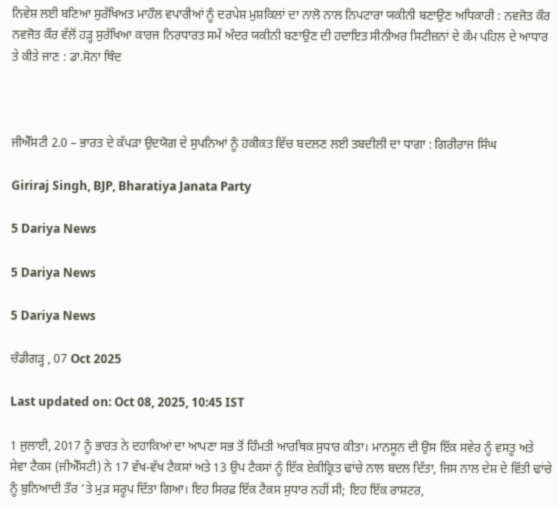ਨਿਵੇਸ਼ ਲਈ ਬਣਿਆ ਸੁਰੱਖਿਅਤ ਮਾਹੌਲ ਵਪਾਰੀਆਂ ਨੂੰ ਦਰਪੇਸ਼ ਮੁਸ਼ਕਿਲਾਂ ਦਾ ਨਾਲੋ ਨਾਲ ਨਿਪਟਾਰਾ ਯਕੀਨੀ ਬਣਾਉਣ ਅਧਿਕਾਰੀ : ਨਵਜੋਤ ਕੌਰ ਨਵਜੋਤ ਕੌਰ ਵੱਲੋਂ ਹੜ੍ਹ ਸੁਰੱਖਿਆ ਕਾਰਜ ਨਿਰਧਾਰਤ ਸਮੇਂ ਅੰਦਰ ਯਕੀਨੀ ਬਣਾਉਣ ਦੀ ਹਦਾਇਤ ਸੀਨੀਅਰ ਸਿਟੀਜ਼ਨਾਂ ਦੇ ਕੰਮ ਪਹਿਲ ਦੇ ਆਧਾਰ ਤੇ ਕੀਤੇ ਜਾਣ : ਡਾ.ਸੋਨਾ ਥਿੰਦ



ਜੀਐੱਸਟੀ 2.0 – ਭਾਰਤ ਦੇ ਕੱਪੜਾ ਉਦਯੋਗ ਦੇ ਸੁਪਨਿਆਂ ਨੂੰ ਹਕੀਕਤ ਵਿੱਚ ਬਦਲਣ ਲਈ ਤਬਦੀਲੀ ਦਾ ਧਾਗਾ : ਗਿਰੀਰਾਜ ਸਿੰਘ

Giriraj Singh, BJP, Bharatiya Janata Party

5 Dariya News

5 Dariya News

5 Dariya News

ਚੰਡੀਗੜ੍ਹ , 07 Oct 2025

Last updated on: Oct 08, 2025, 10:45 IST

1 ਜੁਲਾਈ, 2017 ਨੂੰ ਭਾਰਤ ਨੇ ਦਹਾਕਿਆਂ ਦਾ ਆਪਣਾ ਸਭ ਤੋਂ ਹਿੰਮਤੀ ਆਰਥਿਕ ਸੁਧਾਰ ਕੀਤਾ। ਮਾਨਸੂਨ ਦੀ ਉਸ ਇੱਕ ਸਵੇਰ ਨੂੰ ਵਸਤੂ ਅਤੇ ਸੇਵਾ ਟੈਕਸ (ਜੀਐੱਸਟੀ) ਨੇ 17 ਵੱਖ-ਵੱਖ ਟੈਕਸਾਂ ਅਤੇ 13 ਉਪ ਟੈਕਸਾਂ ਨੂੰ ਇੱਕ ਏਕੀਕ੍ਰਿਤ ਢਾਂਚੇ ਨਾਲ ਬਦਲ ਦਿੱਤਾ, ਜਿਸ ਨਾਲ ਦੇਸ਼ ਦੇ ਵਿੱਤੀ ਢਾਂਚੇ ਨੂੰ ਬੁਨਿਆਦੀ ਤੌਰ 'ਤੇ ਮੁੜ ਸਰੂਪ ਦਿੱਤਾ ਗਿਆ। ਇਹ ਸਿਰਫ਼ ਇੱਕ ਟੈਕਸ ਸੁਧਾਰ ਨਹੀਂ ਸੀ; ਇਹ ਇੱਕ ਰਾਸ਼ਟਰ,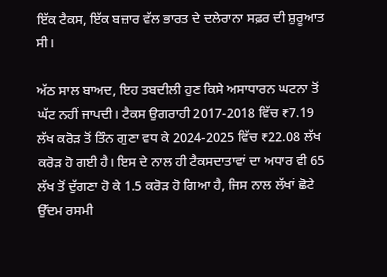ਇੱਕ ਟੈਕਸ, ਇੱਕ ਬਜ਼ਾਰ ਵੱਲ ਭਾਰਤ ਦੇ ਦਲੇਰਾਨਾ ਸਫ਼ਰ ਦੀ ਸ਼ੁਰੂਆਤ ਸੀ।

ਅੱਠ ਸਾਲ ਬਾਅਦ, ਇਹ ਤਬਦੀਲੀ ਹੁਣ ਕਿਸੇ ਅਸਾਧਾਰਨ ਘਟਨਾ ਤੋਂ ਘੱਟ ਨਹੀਂ ਜਾਪਦੀ। ਟੈਕਸ ਉਗਰਾਹੀ 2017-2018 ਵਿੱਚ ₹7.19 ਲੱਖ ਕਰੋੜ ਤੋਂ ਤਿੰਨ ਗੁਣਾ ਵਧ ਕੇ 2024-2025 ਵਿੱਚ ₹22.08 ਲੱਖ ਕਰੋੜ ਹੋ ਗਈ ਹੈ। ਇਸ ਦੇ ਨਾਲ ਹੀ ਟੈਕਸਦਾਤਾਵਾਂ ਦਾ ਅਧਾਰ ਵੀ 65 ਲੱਖ ਤੋਂ ਦੁੱਗਣਾ ਹੋ ਕੇ 1.5 ਕਰੋੜ ਹੋ ਗਿਆ ਹੈ, ਜਿਸ ਨਾਲ ਲੱਖਾਂ ਛੋਟੇ ਉੱਦਮ ਰਸਮੀ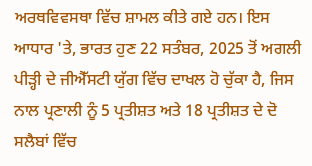ਅਰਥਵਿਵਸਥਾ ਵਿੱਚ ਸ਼ਾਮਲ ਕੀਤੇ ਗਏ ਹਨ। ਇਸ ਆਧਾਰ 'ਤੇ, ਭਾਰਤ ਹੁਣ 22 ਸਤੰਬਰ, 2025 ਤੋਂ ਅਗਲੀ ਪੀੜ੍ਹੀ ਦੇ ਜੀਐੱਸਟੀ ਯੁੱਗ ਵਿੱਚ ਦਾਖਲ ਹੋ ਚੁੱਕਾ ਹੈ, ਜਿਸ ਨਾਲ ਪ੍ਰਣਾਲੀ ਨੂੰ 5 ਪ੍ਰਤੀਸ਼ਤ ਅਤੇ 18 ਪ੍ਰਤੀਸ਼ਤ ਦੇ ਦੋ ਸਲੈਬਾਂ ਵਿੱਚ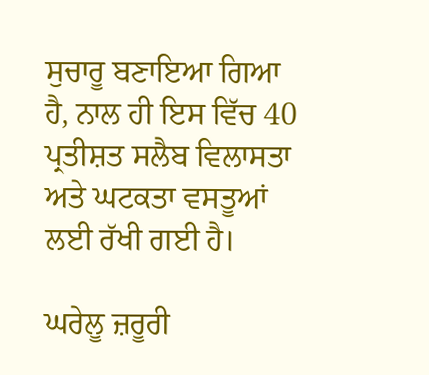ਸੁਚਾਰੂ ਬਣਾਇਆ ਗਿਆ ਹੈ, ਨਾਲ ਹੀ ਇਸ ਵਿੱਚ 40 ਪ੍ਰਤੀਸ਼ਤ ਸਲੈਬ ਵਿਲਾਸਤਾ ਅਤੇ ਘਟਕਤਾ ਵਸਤੂਆਂ ਲਈ ਰੱਖੀ ਗਈ ਹੈ।

ਘਰੇਲੂ ਜ਼ਰੂਰੀ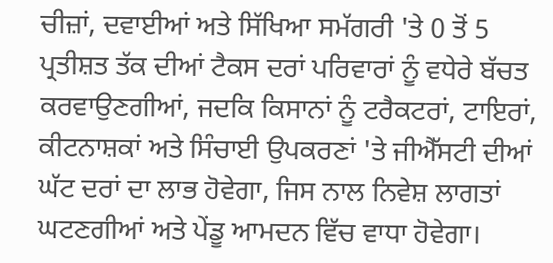ਚੀਜ਼ਾਂ, ਦਵਾਈਆਂ ਅਤੇ ਸਿੱਖਿਆ ਸਮੱਗਰੀ 'ਤੇ 0 ਤੋਂ 5 ਪ੍ਰਤੀਸ਼ਤ ਤੱਕ ਦੀਆਂ ਟੈਕਸ ਦਰਾਂ ਪਰਿਵਾਰਾਂ ਨੂੰ ਵਧੇਰੇ ਬੱਚਤ ਕਰਵਾਉਣਗੀਆਂ, ਜਦਕਿ ਕਿਸਾਨਾਂ ਨੂੰ ਟਰੈਕਟਰਾਂ, ਟਾਇਰਾਂ, ਕੀਟਨਾਸ਼ਕਾਂ ਅਤੇ ਸਿੰਚਾਈ ਉਪਕਰਣਾਂ 'ਤੇ ਜੀਐੱਸਟੀ ਦੀਆਂ ਘੱਟ ਦਰਾਂ ਦਾ ਲਾਭ ਹੋਵੇਗਾ, ਜਿਸ ਨਾਲ ਨਿਵੇਸ਼ ਲਾਗਤਾਂ ਘਟਣਗੀਆਂ ਅਤੇ ਪੇਂਡੂ ਆਮਦਨ ਵਿੱਚ ਵਾਧਾ ਹੋਵੇਗਾ।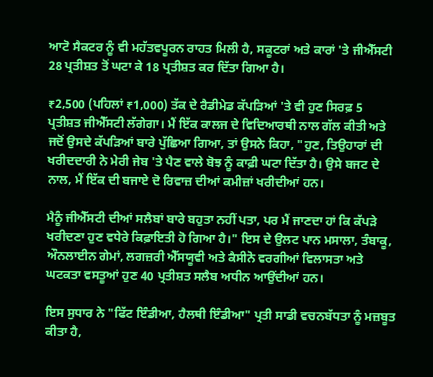ਆਟੋ ਸੈਕਟਰ ਨੂੰ ਵੀ ਮਹੱਤਵਪੂਰਨ ਰਾਹਤ ਮਿਲੀ ਹੈ, ਸਕੂਟਰਾਂ ਅਤੇ ਕਾਰਾਂ 'ਤੇ ਜੀਐੱਸਟੀ 28 ਪ੍ਰਤੀਸ਼ਤ ਤੋਂ ਘਟਾ ਕੇ 18 ਪ੍ਰਤੀਸ਼ਤ ਕਰ ਦਿੱਤਾ ਗਿਆ ਹੈ।

₹2,500 (ਪਹਿਲਾਂ ₹1,000) ਤੱਕ ਦੇ ਰੈਡੀਮੇਡ ਕੱਪੜਿਆਂ 'ਤੇ ਵੀ ਹੁਣ ਸਿਰਫ਼ 5 ਪ੍ਰਤੀਸ਼ਤ ਜੀਐੱਸਟੀ ਲੱਗੇਗਾ। ਮੈਂ ਇੱਕ ਕਾਲਜ ਦੇ ਵਿਦਿਆਰਥੀ ਨਾਲ ਗੱਲ ਕੀਤੀ ਅਤੇ ਜਦੋਂ ਉਸਦੇ ਕੱਪੜਿਆਂ ਬਾਰੇ ਪੁੱਛਿਆ ਗਿਆ, ਤਾਂ ਉਸਨੇ ਕਿਹਾ, "ਹੁਣ, ਤਿਉਹਾਰਾਂ ਦੀ ਖਰੀਦਦਾਰੀ ਨੇ ਮੇਰੀ ਜੇਬ 'ਤੇ ਪੈਣ ਵਾਲੇ ਬੋਝ ਨੂੰ ਕਾਫ਼ੀ ਘਟਾ ਦਿੱਤਾ ਹੈ। ਉਸੇ ਬਜਟ ਦੇ ਨਾਲ, ਮੈਂ ਇੱਕ ਦੀ ਬਜਾਏ ਦੋ ਰਿਵਾਜ਼ ਦੀਆਂ ਕਮੀਜ਼ਾਂ ਖਰੀਦੀਆਂ ਹਨ।

ਮੈਨੂੰ ਜੀਐੱਸਟੀ ਦੀਆਂ ਸਲੈਬਾਂ ਬਾਰੇ ਬਹੁਤਾ ਨਹੀਂ ਪਤਾ, ਪਰ ਮੈਂ ਜਾਣਦਾ ਹਾਂ ਕਿ ਕੱਪੜੇ ਖਰੀਦਣਾ ਹੁਣ ਵਧੇਰੇ ਕਿਫ਼ਾਇਤੀ ਹੋ ਗਿਆ ਹੈ।" ਇਸ ਦੇ ਉਲਟ ਪਾਨ ਮਸਾਲਾ, ਤੰਬਾਕੂ, ਔਨਲਾਈਨ ਗੇਮਾਂ, ਲਗਜ਼ਰੀ ਐੱਸਯੂਵੀ ਅਤੇ ਕੈਸੀਨੋ ਵਰਗੀਆਂ ਵਿਲਾਸਤਾ ਅਤੇ ਘਟਕਤਾ ਵਸਤੂਆਂ ਹੁਣ 40 ਪ੍ਰਤੀਸ਼ਤ ਸਲੈਬ ਅਧੀਨ ਆਉਂਦੀਆਂ ਹਨ।

ਇਸ ਸੁਧਾਰ ਨੇ "ਫਿੱਟ ਇੰਡੀਆ, ਹੈਲਥੀ ਇੰਡੀਆ" ਪ੍ਰਤੀ ਸਾਡੀ ਵਚਨਬੱਧਤਾ ਨੂੰ ਮਜ਼ਬੂਤ ਕੀਤਾ ਹੈ,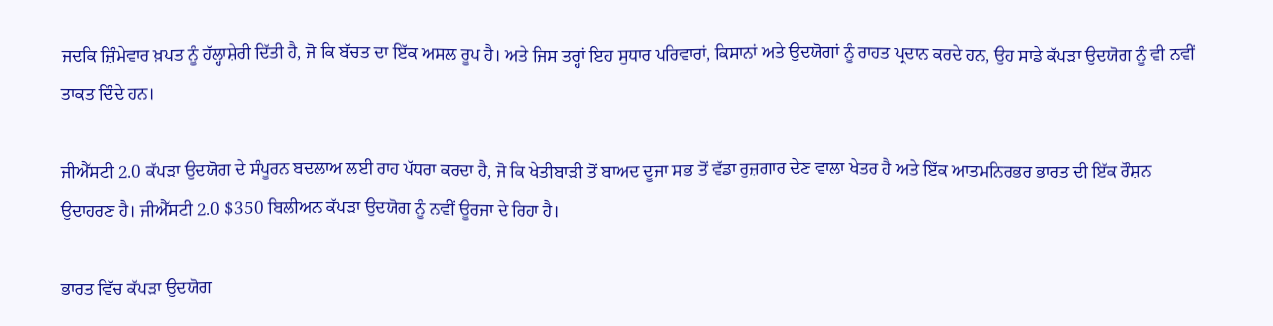ਜਦਕਿ ਜ਼ਿੰਮੇਵਾਰ ਖ਼ਪਤ ਨੂੰ ਹੱਲ੍ਹਾਸ਼ੇਰੀ ਦਿੱਤੀ ਹੈ, ਜੋ ਕਿ ਬੱਚਤ ਦਾ ਇੱਕ ਅਸਲ ਰੂਪ ਹੈ। ਅਤੇ ਜਿਸ ਤਰ੍ਹਾਂ ਇਹ ਸੁਧਾਰ ਪਰਿਵਾਰਾਂ, ਕਿਸਾਨਾਂ ਅਤੇ ਉਦਯੋਗਾਂ ਨੂੰ ਰਾਹਤ ਪ੍ਰਦਾਨ ਕਰਦੇ ਹਨ, ਉਹ ਸਾਡੇ ਕੱਪੜਾ ਉਦਯੋਗ ਨੂੰ ਵੀ ਨਵੀਂ ਤਾਕਤ ਦਿੰਦੇ ਹਨ।

ਜੀਐੱਸਟੀ 2.0 ਕੱਪੜਾ ਉਦਯੋਗ ਦੇ ਸੰਪੂਰਨ ਬਦਲਾਅ ਲਈ ਰਾਹ ਪੱਧਰਾ ਕਰਦਾ ਹੈ, ਜੋ ਕਿ ਖੇਤੀਬਾੜੀ ਤੋਂ ਬਾਅਦ ਦੂਜਾ ਸਭ ਤੋਂ ਵੱਡਾ ਰੁਜ਼ਗਾਰ ਦੇਣ ਵਾਲਾ ਖੇਤਰ ਹੈ ਅਤੇ ਇੱਕ ਆਤਮਨਿਰਭਰ ਭਾਰਤ ਦੀ ਇੱਕ ਰੌਸ਼ਨ ਉਦਾਹਰਣ ਹੈ। ਜੀਐੱਸਟੀ 2.0 $350 ਬਿਲੀਅਨ ਕੱਪੜਾ ਉਦਯੋਗ ਨੂੰ ਨਵੀਂ ਊਰਜਾ ਦੇ ਰਿਹਾ ਹੈ।

ਭਾਰਤ ਵਿੱਚ ਕੱਪੜਾ ਉਦਯੋਗ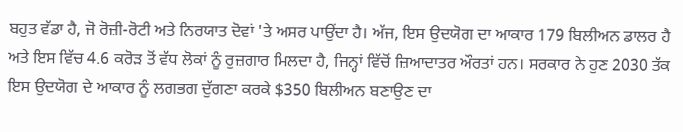ਬਹੁਤ ਵੱਡਾ ਹੈ, ਜੋ ਰੋਜ਼ੀ-ਰੋਟੀ ਅਤੇ ਨਿਰਯਾਤ ਦੋਵਾਂ 'ਤੇ ਅਸਰ ਪਾਉਂਦਾ ਹੈ। ਅੱਜ, ਇਸ ਉਦਯੋਗ ਦਾ ਆਕਾਰ 179 ਬਿਲੀਅਨ ਡਾਲਰ ਹੈ ਅਤੇ ਇਸ ਵਿੱਚ 4.6 ਕਰੋੜ ਤੋਂ ਵੱਧ ਲੋਕਾਂ ਨੂੰ ਰੁਜ਼ਗਾਰ ਮਿਲਦਾ ਹੈ, ਜਿਨ੍ਹਾਂ ਵਿੱਚੋਂ ਜ਼ਿਆਦਾਤਰ ਔਰਤਾਂ ਹਨ। ਸਰਕਾਰ ਨੇ ਹੁਣ 2030 ਤੱਕ ਇਸ ਉਦਯੋਗ ਦੇ ਆਕਾਰ ਨੂੰ ਲਗਭਗ ਦੁੱਗਣਾ ਕਰਕੇ $350 ਬਿਲੀਅਨ ਬਣਾਉਣ ਦਾ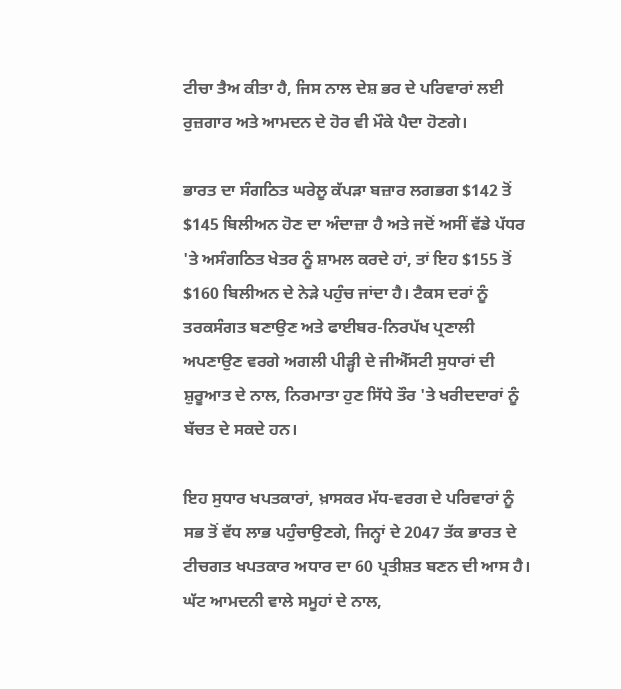ਟੀਚਾ ਤੈਅ ਕੀਤਾ ਹੈ, ਜਿਸ ਨਾਲ ਦੇਸ਼ ਭਰ ਦੇ ਪਰਿਵਾਰਾਂ ਲਈ ਰੁਜ਼ਗਾਰ ਅਤੇ ਆਮਦਨ ਦੇ ਹੋਰ ਵੀ ਮੌਕੇ ਪੈਦਾ ਹੋਣਗੇ।

ਭਾਰਤ ਦਾ ਸੰਗਠਿਤ ਘਰੇਲੂ ਕੱਪੜਾ ਬਜ਼ਾਰ ਲਗਭਗ $142 ਤੋਂ $145 ਬਿਲੀਅਨ ਹੋਣ ਦਾ ਅੰਦਾਜ਼ਾ ਹੈ ਅਤੇ ਜਦੋਂ ਅਸੀਂ ਵੱਡੇ ਪੱਧਰ 'ਤੇ ਅਸੰਗਠਿਤ ਖੇਤਰ ਨੂੰ ਸ਼ਾਮਲ ਕਰਦੇ ਹਾਂ, ਤਾਂ ਇਹ $155 ਤੋਂ $160 ਬਿਲੀਅਨ ਦੇ ਨੇੜੇ ਪਹੁੰਚ ਜਾਂਦਾ ਹੈ। ਟੈਕਸ ਦਰਾਂ ਨੂੰ ਤਰਕਸੰਗਤ ਬਣਾਉਣ ਅਤੇ ਫਾਈਬਰ-ਨਿਰਪੱਖ ਪ੍ਰਣਾਲੀ ਅਪਣਾਉਣ ਵਰਗੇ ਅਗਲੀ ਪੀੜ੍ਹੀ ਦੇ ਜੀਐੱਸਟੀ ਸੁਧਾਰਾਂ ਦੀ ਸ਼ੁਰੂਆਤ ਦੇ ਨਾਲ, ਨਿਰਮਾਤਾ ਹੁਣ ਸਿੱਧੇ ਤੌਰ 'ਤੇ ਖਰੀਦਦਾਰਾਂ ਨੂੰ ਬੱਚਤ ਦੇ ਸਕਦੇ ਹਨ।

ਇਹ ਸੁਧਾਰ ਖਪਤਕਾਰਾਂ, ਖ਼ਾਸਕਰ ਮੱਧ-ਵਰਗ ਦੇ ਪਰਿਵਾਰਾਂ ਨੂੰ ਸਭ ਤੋਂ ਵੱਧ ਲਾਭ ਪਹੁੰਚਾਉਣਗੇ, ਜਿਨ੍ਹਾਂ ਦੇ 2047 ਤੱਕ ਭਾਰਤ ਦੇ ਟੀਚਗਤ ਖਪਤਕਾਰ ਅਧਾਰ ਦਾ 60 ਪ੍ਰਤੀਸ਼ਤ ਬਣਨ ਦੀ ਆਸ ਹੈ। ਘੱਟ ਆਮਦਨੀ ਵਾਲੇ ਸਮੂਹਾਂ ਦੇ ਨਾਲ,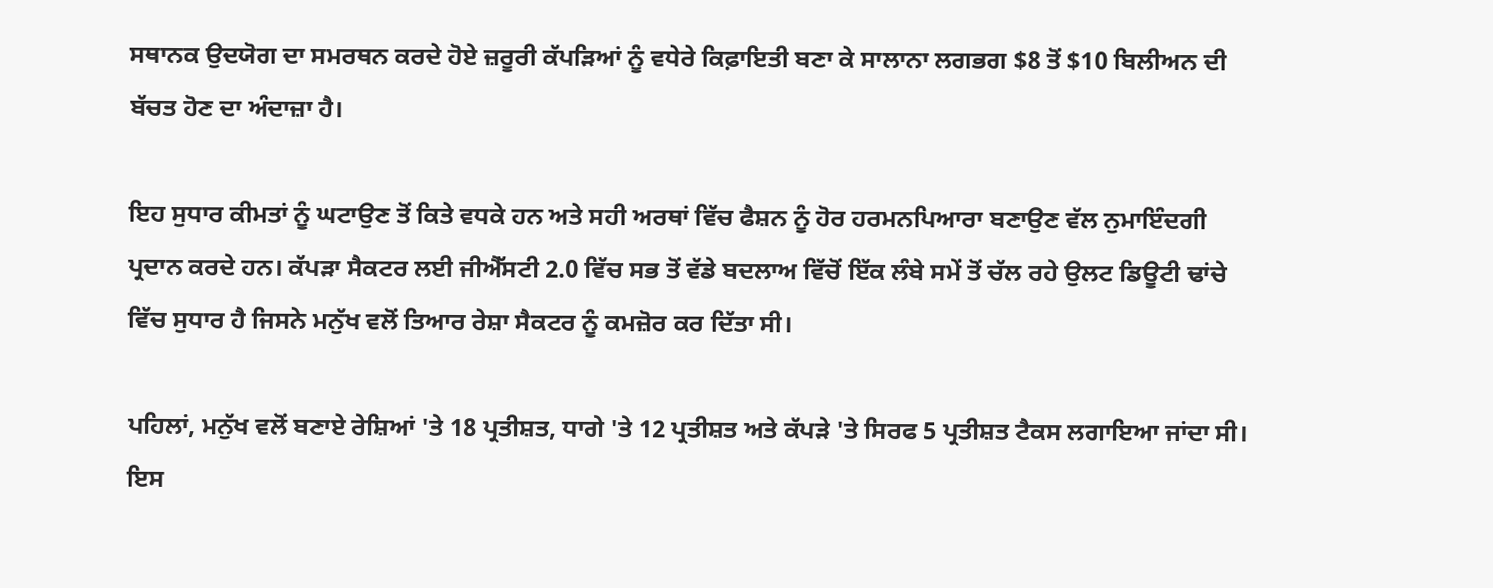ਸਥਾਨਕ ਉਦਯੋਗ ਦਾ ਸਮਰਥਨ ਕਰਦੇ ਹੋਏ ਜ਼ਰੂਰੀ ਕੱਪੜਿਆਂ ਨੂੰ ਵਧੇਰੇ ਕਿਫ਼ਾਇਤੀ ਬਣਾ ਕੇ ਸਾਲਾਨਾ ਲਗਭਗ $8 ਤੋਂ $10 ਬਿਲੀਅਨ ਦੀ ਬੱਚਤ ਹੋਣ ਦਾ ਅੰਦਾਜ਼ਾ ਹੈ।

ਇਹ ਸੁਧਾਰ ਕੀਮਤਾਂ ਨੂੰ ਘਟਾਉਣ ਤੋਂ ਕਿਤੇ ਵਧਕੇ ਹਨ ਅਤੇ ਸਹੀ ਅਰਥਾਂ ਵਿੱਚ ਫੈਸ਼ਨ ਨੂੰ ਹੋਰ ਹਰਮਨਪਿਆਰਾ ਬਣਾਉਣ ਵੱਲ ਨੁਮਾਇੰਦਗੀ ਪ੍ਰਦਾਨ ਕਰਦੇ ਹਨ। ਕੱਪੜਾ ਸੈਕਟਰ ਲਈ ਜੀਐੱਸਟੀ 2.0 ਵਿੱਚ ਸਭ ਤੋਂ ਵੱਡੇ ਬਦਲਾਅ ਵਿੱਚੋਂ ਇੱਕ ਲੰਬੇ ਸਮੇਂ ਤੋਂ ਚੱਲ ਰਹੇ ਉਲਟ ਡਿਊਟੀ ਢਾਂਚੇ ਵਿੱਚ ਸੁਧਾਰ ਹੈ ਜਿਸਨੇ ਮਨੁੱਖ ਵਲੋਂ ਤਿਆਰ ਰੇਸ਼ਾ ਸੈਕਟਰ ਨੂੰ ਕਮਜ਼ੋਰ ਕਰ ਦਿੱਤਾ ਸੀ।

ਪਹਿਲਾਂ, ਮਨੁੱਖ ਵਲੋਂ ਬਣਾਏ ਰੇਸ਼ਿਆਂ 'ਤੇ 18 ਪ੍ਰਤੀਸ਼ਤ, ਧਾਗੇ 'ਤੇ 12 ਪ੍ਰਤੀਸ਼ਤ ਅਤੇ ਕੱਪੜੇ 'ਤੇ ਸਿਰਫ 5 ਪ੍ਰਤੀਸ਼ਤ ਟੈਕਸ ਲਗਾਇਆ ਜਾਂਦਾ ਸੀ। ਇਸ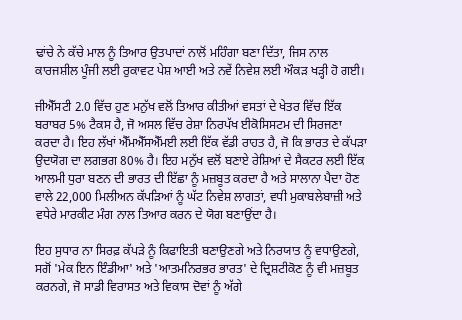ਢਾਂਚੇ ਨੇ ਕੱਚੇ ਮਾਲ ਨੂੰ ਤਿਆਰ ਉਤਪਾਦਾਂ ਨਾਲੋਂ ਮਹਿੰਗਾ ਬਣਾ ਦਿੱਤਾ, ਜਿਸ ਨਾਲ ਕਾਰਜਸ਼ੀਲ ਪੂੰਜੀ ਲਈ ਰੁਕਾਵਟ ਪੇਸ਼ ਆਈ ਅਤੇ ਨਵੇਂ ਨਿਵੇਸ਼ ਲਈ ਔਕੜ ਖੜ੍ਹੀ ਹੋ ਗਈ।

ਜੀਐੱਸਟੀ 2.0 ਵਿੱਚ ਹੁਣ ਮਨੁੱਖ ਵਲੋਂ ਤਿਆਰ ਕੀਤੀਆਂ ਵਸਤਾਂ ਦੇ ਖੇਤਰ ਵਿੱਚ ਇੱਕ ਬਰਾਬਰ 5% ਟੈਕਸ ਹੈ, ਜੋ ਅਸਲ ਵਿੱਚ ਰੇਸ਼ਾ ਨਿਰਪੱਖ ਈਕੋਸਿਸਟਮ ਦੀ ਸਿਰਜਣਾ ਕਰਦਾ ਹੈ। ਇਹ ਲੱਖਾਂ ਐੱਮਐੱਸਐੱਮਈ ਲਈ ਇੱਕ ਵੱਡੀ ਰਾਹਤ ਹੈ, ਜੋ ਕਿ ਭਾਰਤ ਦੇ ਕੱਪੜਾ ਉਦਯੋਗ ਦਾ ਲਗਭਗ 80% ਹੈ। ਇਹ ਮਨੁੱਖ ਵਲੋਂ ਬਣਾਏ ਰੇਸ਼ਿਆਂ ਦੇ ਸੈਕਟਰ ਲਈ ਇੱਕ ਆਲਮੀ ਧੁਰਾ ਬਣਨ ਦੀ ਭਾਰਤ ਦੀ ਇੱਛਾ ਨੂੰ ਮਜ਼ਬੂਤ ਕਰਦਾ ਹੈ ਅਤੇ ਸਾਲਾਨਾ ਪੈਦਾ ਹੋਣ ਵਾਲੇ 22,000 ਮਿਲੀਅਨ ਕੱਪੜਿਆਂ ਨੂੰ ਘੱਟ ਨਿਵੇਸ਼ ਲਾਗਤਾਂ, ਵਧੀ ਮੁਕਾਬਲੇਬਾਜ਼ੀ ਅਤੇ ਵਧੇਰੇ ਮਾਰਕੀਟ ਮੰਗ ਨਾਲ ਤਿਆਰ ਕਰਨ ਦੇ ਯੋਗ ਬਣਾਉਂਦਾ ਹੈ।

ਇਹ ਸੁਧਾਰ ਨਾ ਸਿਰਫ਼ ਕੱਪੜੇ ਨੂੰ ਕਿਫਾਇਤੀ ਬਣਾਉਣਗੇ ਅਤੇ ਨਿਰਯਾਤ ਨੂੰ ਵਧਾਉਣਗੇ, ਸਗੋਂ 'ਮੇਕ ਇਨ ਇੰਡੀਆ' ਅਤੇ 'ਆਤਮਨਿਰਭਰ ਭਾਰਤ' ਦੇ ਦ੍ਰਿਸ਼ਟੀਕੋਣ ਨੂੰ ਵੀ ਮਜ਼ਬੂਤ ਕਰਨਗੇ, ਜੋ ਸਾਡੀ ਵਿਰਾਸਤ ਅਤੇ ਵਿਕਾਸ ਦੋਵਾਂ ਨੂੰ ਅੱਗੇ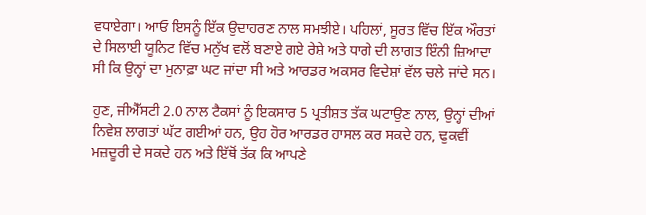ਵਧਾਏਗਾ। ਆਓ ਇਸਨੂੰ ਇੱਕ ਉਦਾਹਰਣ ਨਾਲ ਸਮਝੀਏ। ਪਹਿਲਾਂ, ਸੂਰਤ ਵਿੱਚ ਇੱਕ ਔਰਤਾਂ ਦੇ ਸਿਲਾਈ ਯੂਨਿਟ ਵਿੱਚ ਮਨੁੱਖ ਵਲੋਂ ਬਣਾਏ ਗਏ ਰੇਸ਼ੇ ਅਤੇ ਧਾਗੇ ਦੀ ਲਾਗਤ ਇੰਨੀ ਜ਼ਿਆਦਾ ਸੀ ਕਿ ਉਨ੍ਹਾਂ ਦਾ ਮੁਨਾਫ਼ਾ ਘਟ ਜਾਂਦਾ ਸੀ ਅਤੇ ਆਰਡਰ ਅਕਸਰ ਵਿਦੇਸ਼ਾਂ ਵੱਲ ਚਲੇ ਜਾਂਦੇ ਸਨ।

ਹੁਣ, ਜੀਐੱਸਟੀ 2.0 ਨਾਲ ਟੈਕਸਾਂ ਨੂੰ ਇਕਸਾਰ 5 ਪ੍ਰਤੀਸ਼ਤ ਤੱਕ ਘਟਾਉਣ ਨਾਲ, ਉਨ੍ਹਾਂ ਦੀਆਂ ਨਿਵੇਸ਼ ਲਾਗਤਾਂ ਘੱਟ ਗਈਆਂ ਹਨ, ਉਹ ਹੋਰ ਆਰਡਰ ਹਾਸਲ ਕਰ ਸਕਦੇ ਹਨ, ਢੁਕਵੀਂ ਮਜ਼ਦੂਰੀ ਦੇ ਸਕਦੇ ਹਨ ਅਤੇ ਇੱਥੋਂ ਤੱਕ ਕਿ ਆਪਣੇ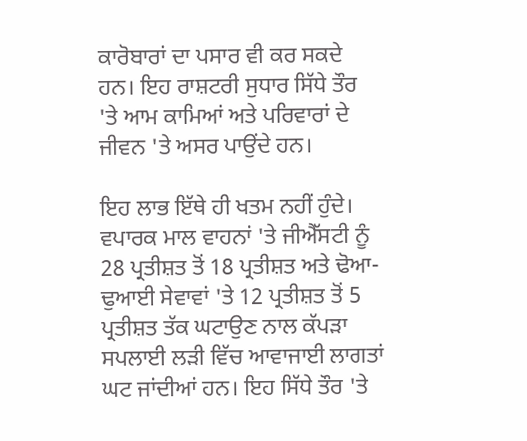ਕਾਰੋਬਾਰਾਂ ਦਾ ਪਸਾਰ ਵੀ ਕਰ ਸਕਦੇ ਹਨ। ਇਹ ਰਾਸ਼ਟਰੀ ਸੁਧਾਰ ਸਿੱਧੇ ਤੌਰ 'ਤੇ ਆਮ ਕਾਮਿਆਂ ਅਤੇ ਪਰਿਵਾਰਾਂ ਦੇ ਜੀਵਨ 'ਤੇ ਅਸਰ ਪਾਉਂਦੇ ਹਨ।

ਇਹ ਲਾਭ ਇੱਥੇ ਹੀ ਖਤਮ ਨਹੀਂ ਹੁੰਦੇ। ਵਪਾਰਕ ਮਾਲ ਵਾਹਨਾਂ 'ਤੇ ਜੀਐੱਸਟੀ ਨੂੰ 28 ਪ੍ਰਤੀਸ਼ਤ ਤੋਂ 18 ਪ੍ਰਤੀਸ਼ਤ ਅਤੇ ਢੋਆ-ਢੁਆਈ ਸੇਵਾਵਾਂ 'ਤੇ 12 ਪ੍ਰਤੀਸ਼ਤ ਤੋਂ 5 ਪ੍ਰਤੀਸ਼ਤ ਤੱਕ ਘਟਾਉਣ ਨਾਲ ਕੱਪੜਾ ਸਪਲਾਈ ਲੜੀ ਵਿੱਚ ਆਵਾਜਾਈ ਲਾਗਤਾਂ ਘਟ ਜਾਂਦੀਆਂ ਹਨ। ਇਹ ਸਿੱਧੇ ਤੌਰ 'ਤੇ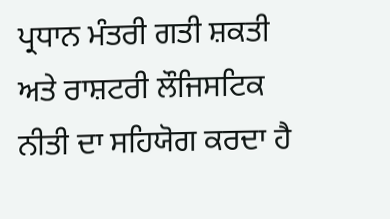ਪ੍ਰਧਾਨ ਮੰਤਰੀ ਗਤੀ ਸ਼ਕਤੀ ਅਤੇ ਰਾਸ਼ਟਰੀ ਲੌਜਿਸਟਿਕ ਨੀਤੀ ਦਾ ਸਹਿਯੋਗ ਕਰਦਾ ਹੈ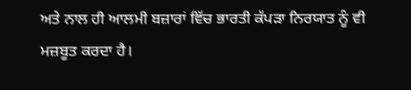ਅਤੇ ਨਾਲ ਹੀ ਆਲਮੀ ਬਜ਼ਾਰਾਂ ਵਿੱਚ ਭਾਰਤੀ ਕੱਪੜਾ ਨਿਰਯਾਤ ਨੂੰ ਵੀ ਮਜ਼ਬੂਤ ਕਰਦਾ ਹੈ।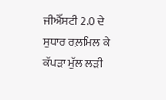ਜੀਐੱਸਟੀ 2.0 ਦੇ ਸੁਧਾਰ ਰਲ਼ਮਿਲ ਕੇ ਕੱਪੜਾ ਮੁੱਲ ਲੜੀ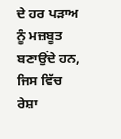ਦੇ ਹਰ ਪੜਾਅ ਨੂੰ ਮਜ਼ਬੂਤ ਬਣਾਉਂਦੇ ਹਨ, ਜਿਸ ਵਿੱਚ ਰੇਸ਼ਾ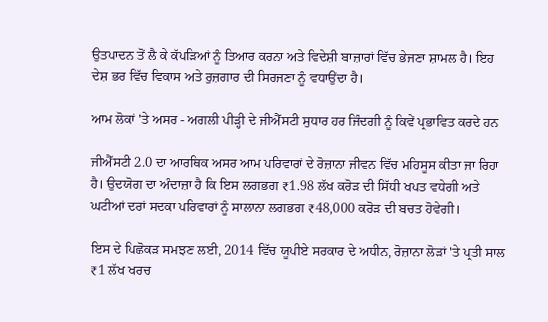ਉਤਪਾਦਨ ਤੋਂ ਲੈ ਕੇ ਕੱਪੜਿਆਂ ਨੂੰ ਤਿਆਰ ਕਰਨਾ ਅਤੇ ਵਿਦੇਸ਼ੀ ਬਾਜ਼ਾਰਾਂ ਵਿੱਚ ਭੇਜਣਾ ਸ਼ਾਮਲ ਹੈ। ਇਹ ਦੇਸ਼ ਭਰ ਵਿੱਚ ਵਿਕਾਸ ਅਤੇ ਰੁਜ਼ਗਾਰ ਦੀ ਸਿਰਜਣਾ ਨੂੰ ਵਧਾਉਂਦਾ ਹੈ।

ਆਮ ਲੋਕਾਂ 'ਤੇ ਅਸਰ - ਅਗਲੀ ਪੀੜ੍ਹੀ ਦੇ ਜੀਐੱਸਟੀ ਸੁਧਾਰ ਹਰ ਜਿੰਦਗੀ ਨੂੰ ਕਿਵੇਂ ਪ੍ਰਭਾਵਿਤ ਕਰਦੇ ਹਨ

ਜੀਐੱਸਟੀ 2.0 ਦਾ ਆਰਥਿਕ ਅਸਰ ਆਮ ਪਰਿਵਾਰਾਂ ਦੇ ਰੋਜ਼ਾਨਾ ਜੀਵਨ ਵਿੱਚ ਮਹਿਸੂਸ ਕੀਤਾ ਜਾ ਰਿਹਾ ਹੈ। ਉਦਯੋਗ ਦਾ ਅੰਦਾਜ਼ਾ ਹੈ ਕਿ ਇਸ ਲਗਭਗ ₹1.98 ਲੱਖ ਕਰੋੜ ਦੀ ਸਿੱਧੀ ਖਪਤ ਵਧੇਗੀ ਅਤੇ ਘਟੀਆਂ ਦਰਾਂ ਸਦਕਾ ਪਰਿਵਾਰਾਂ ਨੂੰ ਸਾਲਾਨਾ ਲਗਭਗ ₹48,000 ਕਰੋੜ ਦੀ ਬਚਤ ਹੋਵੇਗੀ।

ਇਸ ਦੇ ਪਿਛੋਕੜ ਸਮਝਣ ਲਈ, 2014 ਵਿੱਚ ਯੂਪੀਏ ਸਰਕਾਰ ਦੇ ਅਧੀਨ, ਰੋਜ਼ਾਨਾ ਲੋੜਾਂ 'ਤੇ ਪ੍ਰਤੀ ਸਾਲ ₹1 ਲੱਖ ਖਰਚ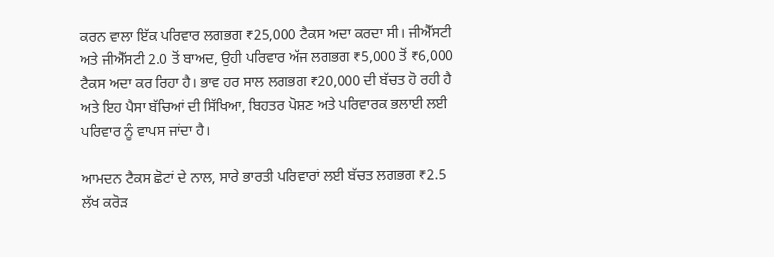ਕਰਨ ਵਾਲਾ ਇੱਕ ਪਰਿਵਾਰ ਲਗਭਗ ₹25,000 ਟੈਕਸ ਅਦਾ ਕਰਦਾ ਸੀ। ਜੀਐੱਸਟੀ ਅਤੇ ਜੀਐੱਸਟੀ 2.0 ਤੋਂ ਬਾਅਦ, ਉਹੀ ਪਰਿਵਾਰ ਅੱਜ ਲਗਭਗ ₹5,000 ਤੋਂ ₹6,000 ਟੈਕਸ ਅਦਾ ਕਰ ਰਿਹਾ ਹੈ। ਭਾਵ ਹਰ ਸਾਲ ਲਗਭਗ ₹20,000 ਦੀ ਬੱਚਤ ਹੋ ਰਹੀ ਹੈ ਅਤੇ ਇਹ ਪੈਸਾ ਬੱਚਿਆਂ ਦੀ ਸਿੱਖਿਆ, ਬਿਹਤਰ ਪੋਸ਼ਣ ਅਤੇ ਪਰਿਵਾਰਕ ਭਲਾਈ ਲਈ ਪਰਿਵਾਰ ਨੂੰ ਵਾਪਸ ਜਾਂਦਾ ਹੈ।

ਆਮਦਨ ਟੈਕਸ ਛੋਟਾਂ ਦੇ ਨਾਲ, ਸਾਰੇ ਭਾਰਤੀ ਪਰਿਵਾਰਾਂ ਲਈ ਬੱਚਤ ਲਗਭਗ ₹2.5 ਲੱਖ ਕਰੋੜ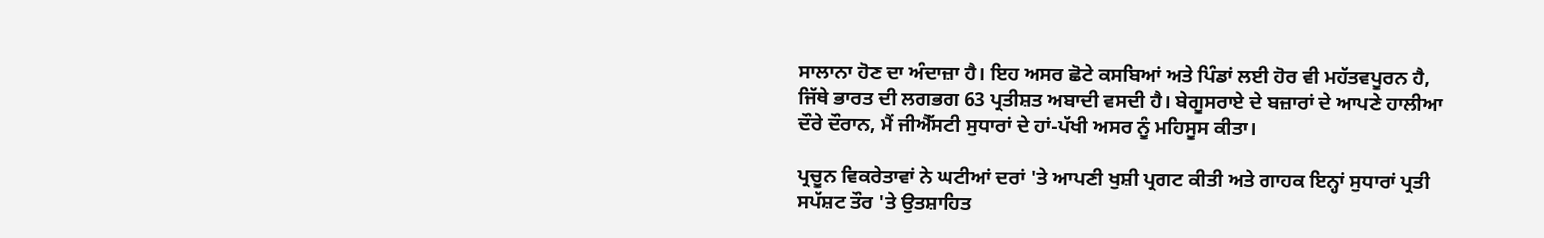ਸਾਲਾਨਾ ਹੋਣ ਦਾ ਅੰਦਾਜ਼ਾ ਹੈ। ਇਹ ਅਸਰ ਛੋਟੇ ਕਸਬਿਆਂ ਅਤੇ ਪਿੰਡਾਂ ਲਈ ਹੋਰ ਵੀ ਮਹੱਤਵਪੂਰਨ ਹੈ, ਜਿੱਥੇ ਭਾਰਤ ਦੀ ਲਗਭਗ 63 ਪ੍ਰਤੀਸ਼ਤ ਅਬਾਦੀ ਵਸਦੀ ਹੈ। ਬੇਗੂਸਰਾਏ ਦੇ ਬਜ਼ਾਰਾਂ ਦੇ ਆਪਣੇ ਹਾਲੀਆ ਦੌਰੇ ਦੌਰਾਨ, ਮੈਂ ਜੀਐੱਸਟੀ ਸੁਧਾਰਾਂ ਦੇ ਹਾਂ-ਪੱਖੀ ਅਸਰ ਨੂੰ ਮਹਿਸੂਸ ਕੀਤਾ।

ਪ੍ਰਚੂਨ ਵਿਕਰੇਤਾਵਾਂ ਨੇ ਘਟੀਆਂ ਦਰਾਂ 'ਤੇ ਆਪਣੀ ਖੁਸ਼ੀ ਪ੍ਰਗਟ ਕੀਤੀ ਅਤੇ ਗਾਹਕ ਇਨ੍ਹਾਂ ਸੁਧਾਰਾਂ ਪ੍ਰਤੀ ਸਪੱਸ਼ਟ ਤੌਰ 'ਤੇ ਉਤਸ਼ਾਹਿਤ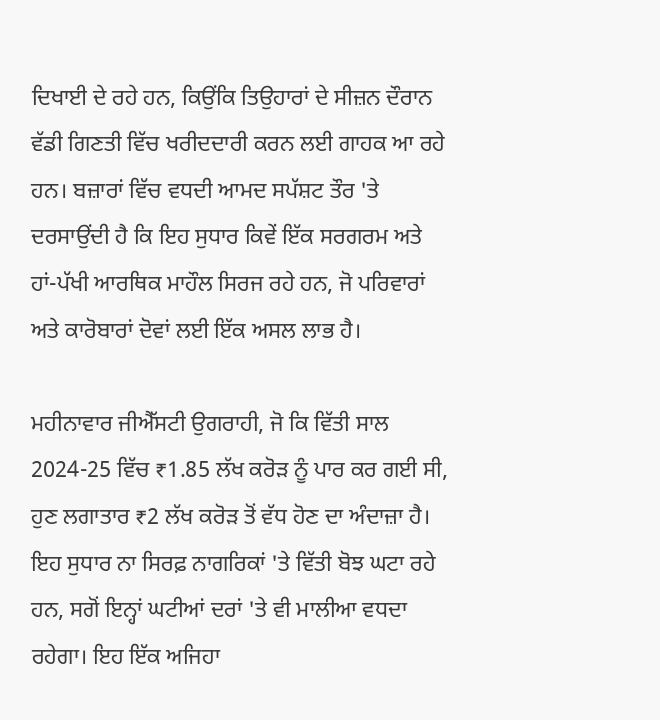ਦਿਖਾਈ ਦੇ ਰਹੇ ਹਨ, ਕਿਉਂਕਿ ਤਿਉਹਾਰਾਂ ਦੇ ਸੀਜ਼ਨ ਦੌਰਾਨ ਵੱਡੀ ਗਿਣਤੀ ਵਿੱਚ ਖਰੀਦਦਾਰੀ ਕਰਨ ਲਈ ਗਾਹਕ ਆ ਰਹੇ ਹਨ। ਬਜ਼ਾਰਾਂ ਵਿੱਚ ਵਧਦੀ ਆਮਦ ਸਪੱਸ਼ਟ ਤੌਰ 'ਤੇ ਦਰਸਾਉਂਦੀ ਹੈ ਕਿ ਇਹ ਸੁਧਾਰ ਕਿਵੇਂ ਇੱਕ ਸਰਗਰਮ ਅਤੇ ਹਾਂ-ਪੱਖੀ ਆਰਥਿਕ ਮਾਹੌਲ ਸਿਰਜ ਰਹੇ ਹਨ, ਜੋ ਪਰਿਵਾਰਾਂ ਅਤੇ ਕਾਰੋਬਾਰਾਂ ਦੋਵਾਂ ਲਈ ਇੱਕ ਅਸਲ ਲਾਭ ਹੈ।

ਮਹੀਨਾਵਾਰ ਜੀਐੱਸਟੀ ਉਗਰਾਹੀ, ਜੋ ਕਿ ਵਿੱਤੀ ਸਾਲ 2024-25 ਵਿੱਚ ₹1.85 ਲੱਖ ਕਰੋੜ ਨੂੰ ਪਾਰ ਕਰ ਗਈ ਸੀ, ਹੁਣ ਲਗਾਤਾਰ ₹2 ਲੱਖ ਕਰੋੜ ਤੋਂ ਵੱਧ ਹੋਣ ਦਾ ਅੰਦਾਜ਼ਾ ਹੈ। ਇਹ ਸੁਧਾਰ ਨਾ ਸਿਰਫ਼ ਨਾਗਰਿਕਾਂ 'ਤੇ ਵਿੱਤੀ ਬੋਝ ਘਟਾ ਰਹੇ ਹਨ, ਸਗੋਂ ਇਨ੍ਹਾਂ ਘਟੀਆਂ ਦਰਾਂ 'ਤੇ ਵੀ ਮਾਲੀਆ ਵਧਦਾ ਰਹੇਗਾ। ਇਹ ਇੱਕ ਅਜਿਹਾ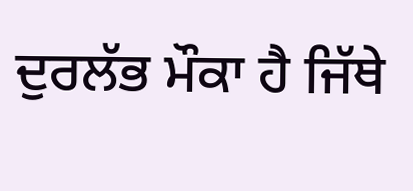ਦੁਰਲੱਭ ਮੌਕਾ ਹੈ ਜਿੱਥੇ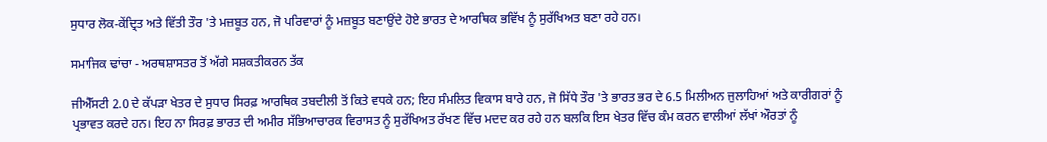ਸੁਧਾਰ ਲੋਕ-ਕੇਂਦ੍ਰਿਤ ਅਤੇ ਵਿੱਤੀ ਤੌਰ 'ਤੇ ਮਜ਼ਬੂਤ ਹਨ, ਜੋ ਪਰਿਵਾਰਾਂ ਨੂੰ ਮਜ਼ਬੂਤ ਬਣਾਉਂਦੇ ਹੋਏ ਭਾਰਤ ਦੇ ਆਰਥਿਕ ਭਵਿੱਖ ਨੂੰ ਸੁਰੱਖਿਅਤ ਬਣਾ ਰਹੇ ਹਨ।

ਸਮਾਜਿਕ ਢਾਂਚਾ - ਅਰਥਸ਼ਾਸਤਰ ਤੋਂ ਅੱਗੇ ਸਸ਼ਕਤੀਕਰਨ ਤੱਕ

ਜੀਐੱਸਟੀ 2.0 ਦੇ ਕੱਪੜਾ ਖੇਤਰ ਦੇ ਸੁਧਾਰ ਸਿਰਫ਼ ਆਰਥਿਕ ਤਬਦੀਲੀ ਤੋਂ ਕਿਤੇ ਵਧਕੇ ਹਨ; ਇਹ ਸੰਮਲਿਤ ਵਿਕਾਸ ਬਾਰੇ ਹਨ, ਜੋ ਸਿੱਧੇ ਤੌਰ 'ਤੇ ਭਾਰਤ ਭਰ ਦੇ 6.5 ਮਿਲੀਅਨ ਜੁਲਾਹਿਆਂ ਅਤੇ ਕਾਰੀਗਰਾਂ ਨੂੰ ਪ੍ਰਭਾਵਤ ਕਰਦੇ ਹਨ। ਇਹ ਨਾ ਸਿਰਫ਼ ਭਾਰਤ ਦੀ ਅਮੀਰ ਸੱਭਿਆਚਾਰਕ ਵਿਰਾਸਤ ਨੂੰ ਸੁਰੱਖਿਅਤ ਰੱਖਣ ਵਿੱਚ ਮਦਦ ਕਰ ਰਹੇ ਹਨ ਬਲਕਿ ਇਸ ਖੇਤਰ ਵਿੱਚ ਕੰਮ ਕਰਨ ਵਾਲੀਆਂ ਲੱਖਾਂ ਔਰਤਾਂ ਨੂੰ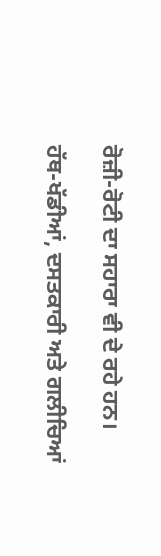ਰੋਜ਼ੀ-ਰੋਟੀ ਦਾ ਸਹਾਰਾ ਵੀ ਦੇ ਰਹੇ ਹਨ।

ਹੱਥ-ਖੱਡੀਆਂ, ਦਸਤਕਾਰੀ ਅਤੇ ਗਲੀਚਿਆਂ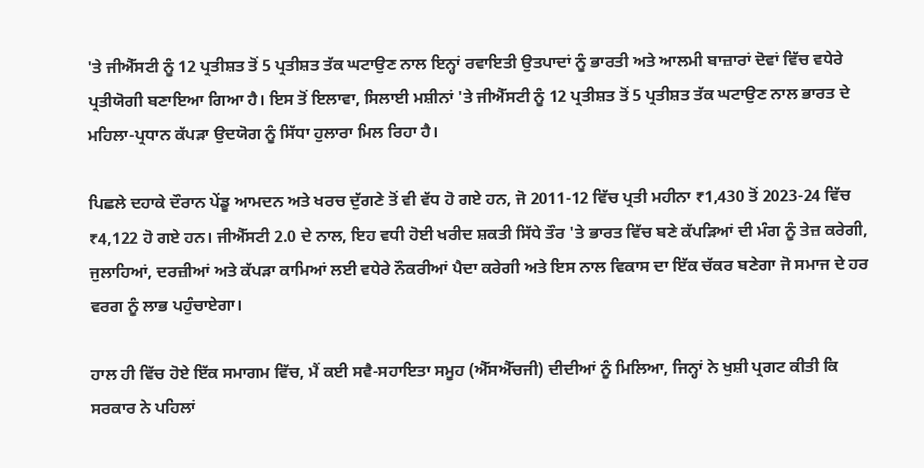'ਤੇ ਜੀਐੱਸਟੀ ਨੂੰ 12 ਪ੍ਰਤੀਸ਼ਤ ਤੋਂ 5 ਪ੍ਰਤੀਸ਼ਤ ਤੱਕ ਘਟਾਉਣ ਨਾਲ ਇਨ੍ਹਾਂ ਰਵਾਇਤੀ ਉਤਪਾਦਾਂ ਨੂੰ ਭਾਰਤੀ ਅਤੇ ਆਲਮੀ ਬਾਜ਼ਾਰਾਂ ਦੋਵਾਂ ਵਿੱਚ ਵਧੇਰੇ ਪ੍ਰਤੀਯੋਗੀ ਬਣਾਇਆ ਗਿਆ ਹੈ। ਇਸ ਤੋਂ ਇਲਾਵਾ, ਸਿਲਾਈ ਮਸ਼ੀਨਾਂ 'ਤੇ ਜੀਐੱਸਟੀ ਨੂੰ 12 ਪ੍ਰਤੀਸ਼ਤ ਤੋਂ 5 ਪ੍ਰਤੀਸ਼ਤ ਤੱਕ ਘਟਾਉਣ ਨਾਲ ਭਾਰਤ ਦੇ ਮਹਿਲਾ-ਪ੍ਰਧਾਨ ਕੱਪੜਾ ਉਦਯੋਗ ਨੂੰ ਸਿੱਧਾ ਹੁਲਾਰਾ ਮਿਲ ਰਿਹਾ ਹੈ।

ਪਿਛਲੇ ਦਹਾਕੇ ਦੌਰਾਨ ਪੇਂਡੂ ਆਮਦਨ ਅਤੇ ਖਰਚ ਦੁੱਗਣੇ ਤੋਂ ਵੀ ਵੱਧ ਹੋ ਗਏ ਹਨ, ਜੋ 2011-12 ਵਿੱਚ ਪ੍ਰਤੀ ਮਹੀਨਾ ₹1,430 ਤੋਂ 2023-24 ਵਿੱਚ ₹4,122 ਹੋ ਗਏ ਹਨ। ਜੀਐੱਸਟੀ 2.0 ਦੇ ਨਾਲ, ਇਹ ਵਧੀ ਹੋਈ ਖਰੀਦ ਸ਼ਕਤੀ ਸਿੱਧੇ ਤੌਰ 'ਤੇ ਭਾਰਤ ਵਿੱਚ ਬਣੇ ਕੱਪੜਿਆਂ ਦੀ ਮੰਗ ਨੂੰ ਤੇਜ਼ ਕਰੇਗੀ, ਜੁਲਾਹਿਆਂ, ਦਰਜ਼ੀਆਂ ਅਤੇ ਕੱਪੜਾ ਕਾਮਿਆਂ ਲਈ ਵਧੇਰੇ ਨੌਕਰੀਆਂ ਪੈਦਾ ਕਰੇਗੀ ਅਤੇ ਇਸ ਨਾਲ ਵਿਕਾਸ ਦਾ ਇੱਕ ਚੱਕਰ ਬਣੇਗਾ ਜੋ ਸਮਾਜ ਦੇ ਹਰ ਵਰਗ ਨੂੰ ਲਾਭ ਪਹੁੰਚਾਏਗਾ।

ਹਾਲ ਹੀ ਵਿੱਚ ਹੋਏ ਇੱਕ ਸਮਾਗਮ ਵਿੱਚ, ਮੈਂ ਕਈ ਸਵੈ-ਸਹਾਇਤਾ ਸਮੂਹ (ਐੱਸਐੱਚਜੀ) ਦੀਦੀਆਂ ਨੂੰ ਮਿਲਿਆ, ਜਿਨ੍ਹਾਂ ਨੇ ਖੁਸ਼ੀ ਪ੍ਰਗਟ ਕੀਤੀ ਕਿ ਸਰਕਾਰ ਨੇ ਪਹਿਲਾਂ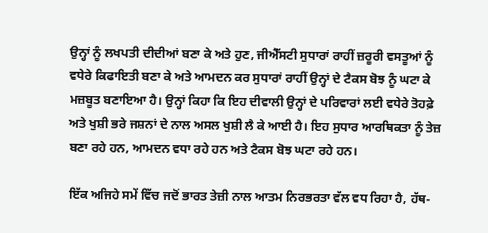ਉਨ੍ਹਾਂ ਨੂੰ ਲਖਪਤੀ ਦੀਦੀਆਂ ਬਣਾ ਕੇ ਅਤੇ ਹੁਣ, ਜੀਐੱਸਟੀ ਸੁਧਾਰਾਂ ਰਾਹੀਂ ਜ਼ਰੂਰੀ ਵਸਤੂਆਂ ਨੂੰ ਵਧੇਰੇ ਕਿਫਾਇਤੀ ਬਣਾ ਕੇ ਅਤੇ ਆਮਦਨ ਕਰ ਸੁਧਾਰਾਂ ਰਾਹੀਂ ਉਨ੍ਹਾਂ ਦੇ ਟੈਕਸ ਬੋਝ ਨੂੰ ਘਟਾ ਕੇ ਮਜ਼ਬੂਤ ਬਣਾਇਆ ਹੈ। ਉਨ੍ਹਾਂ ਕਿਹਾ ਕਿ ਇਹ ਦੀਵਾਲੀ ਉਨ੍ਹਾਂ ਦੇ ਪਰਿਵਾਰਾਂ ਲਈ ਵਧੇਰੇ ਤੋਹਫ਼ੇ ਅਤੇ ਖੁਸ਼ੀ ਭਰੇ ਜਸ਼ਨਾਂ ਦੇ ਨਾਲ ਅਸਲ ਖੁਸ਼ੀ ਲੈ ਕੇ ਆਈ ਹੈ। ਇਹ ਸੁਧਾਰ ਆਰਥਿਕਤਾ ਨੂੰ ਤੇਜ਼ ਬਣਾ ਰਹੇ ਹਨ, ਆਮਦਨ ਵਧਾ ਰਹੇ ਹਨ ਅਤੇ ਟੈਕਸ ਬੋਝ ਘਟਾ ਰਹੇ ਹਨ।

ਇੱਕ ਅਜਿਹੇ ਸਮੇਂ ਵਿੱਚ ਜਦੋਂ ਭਾਰਤ ਤੇਜ਼ੀ ਨਾਲ ਆਤਮ ਨਿਰਭਰਤਾ ਵੱਲ ਵਧ ਰਿਹਾ ਹੈ, ਹੱਥ-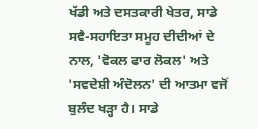ਖੱਡੀ ਅਤੇ ਦਸਤਕਾਰੀ ਖੇਤਰ, ਸਾਡੇ ਸਵੈ-ਸਹਾਇਤਾ ਸਮੂਹ ਦੀਦੀਆਂ ਦੇ ਨਾਲ, 'ਵੋਕਲ ਫਾਰ ਲੋਕਲ' ਅਤੇ 'ਸਵਦੇਸ਼ੀ ਅੰਦੋਲਨ' ਦੀ ਆਤਮਾ ਵਜੋਂ ਬੁਲੰਦ ਖੜ੍ਹਾ ਹੈ। ਸਾਡੇ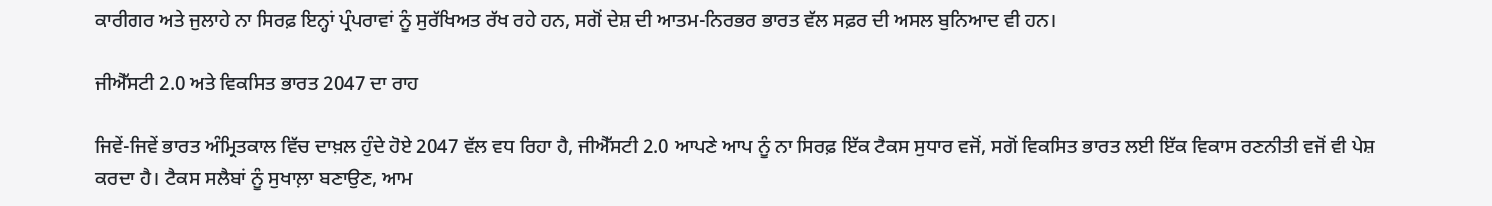ਕਾਰੀਗਰ ਅਤੇ ਜੁਲਾਹੇ ਨਾ ਸਿਰਫ਼ ਇਨ੍ਹਾਂ ਪ੍ਰੰਪਰਾਵਾਂ ਨੂੰ ਸੁਰੱਖਿਅਤ ਰੱਖ ਰਹੇ ਹਨ, ਸਗੋਂ ਦੇਸ਼ ਦੀ ਆਤਮ-ਨਿਰਭਰ ਭਾਰਤ ਵੱਲ ਸਫ਼ਰ ਦੀ ਅਸਲ ਬੁਨਿਆਦ ਵੀ ਹਨ।

ਜੀਐੱਸਟੀ 2.0 ਅਤੇ ਵਿਕਸਿਤ ਭਾਰਤ 2047 ਦਾ ਰਾਹ

ਜਿਵੇਂ-ਜਿਵੇਂ ਭਾਰਤ ਅੰਮ੍ਰਿਤਕਾਲ ਵਿੱਚ ਦਾਖ਼ਲ ਹੁੰਦੇ ਹੋਏ 2047 ਵੱਲ ਵਧ ਰਿਹਾ ਹੈ, ਜੀਐੱਸਟੀ 2.0 ਆਪਣੇ ਆਪ ਨੂੰ ਨਾ ਸਿਰਫ਼ ਇੱਕ ਟੈਕਸ ਸੁਧਾਰ ਵਜੋਂ, ਸਗੋਂ ਵਿਕਸਿਤ ਭਾਰਤ ਲਈ ਇੱਕ ਵਿਕਾਸ ਰਣਨੀਤੀ ਵਜੋਂ ਵੀ ਪੇਸ਼ ਕਰਦਾ ਹੈ। ਟੈਕਸ ਸਲੈਬਾਂ ਨੂੰ ਸੁਖਾਲ਼ਾ ਬਣਾਉਣ, ਆਮ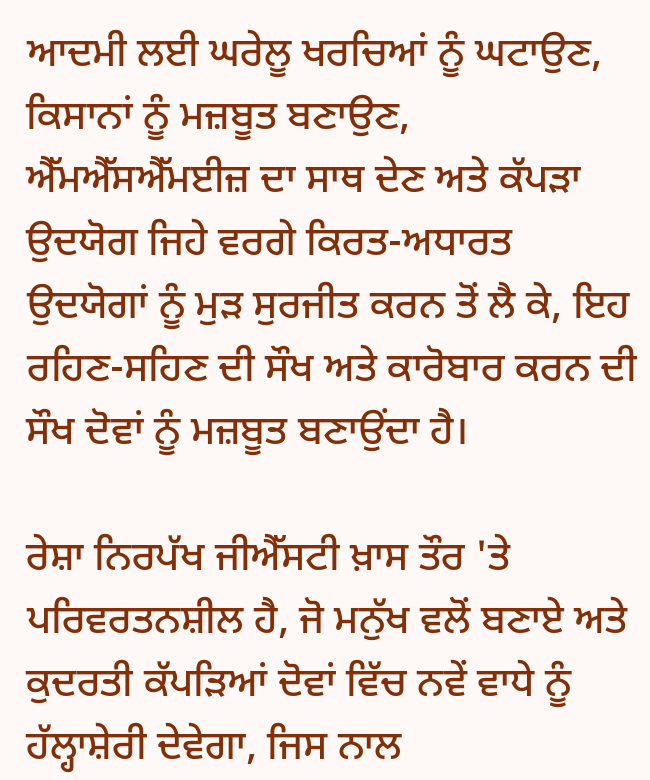ਆਦਮੀ ਲਈ ਘਰੇਲੂ ਖਰਚਿਆਂ ਨੂੰ ਘਟਾਉਣ, ਕਿਸਾਨਾਂ ਨੂੰ ਮਜ਼ਬੂਤ ਬਣਾਉਣ, ਐੱਮਐੱਸਐੱਮਈਜ਼ ਦਾ ਸਾਥ ਦੇਣ ਅਤੇ ਕੱਪੜਾ ਉਦਯੋਗ ਜਿਹੇ ਵਰਗੇ ਕਿਰਤ-ਅਧਾਰਤ ਉਦਯੋਗਾਂ ਨੂੰ ਮੁੜ ਸੁਰਜੀਤ ਕਰਨ ਤੋਂ ਲੈ ਕੇ, ਇਹ ਰਹਿਣ-ਸਹਿਣ ਦੀ ਸੌਖ ਅਤੇ ਕਾਰੋਬਾਰ ਕਰਨ ਦੀ ਸੌਖ ਦੋਵਾਂ ਨੂੰ ਮਜ਼ਬੂਤ ਬਣਾਉਂਦਾ ਹੈ।

ਰੇਸ਼ਾ ਨਿਰਪੱਖ ਜੀਐੱਸਟੀ ਖ਼ਾਸ ਤੌਰ 'ਤੇ ਪਰਿਵਰਤਨਸ਼ੀਲ ਹੈ, ਜੋ ਮਨੁੱਖ ਵਲੋਂ ਬਣਾਏ ਅਤੇ ਕੁਦਰਤੀ ਕੱਪੜਿਆਂ ਦੋਵਾਂ ਵਿੱਚ ਨਵੇਂ ਵਾਧੇ ਨੂੰ ਹੱਲ੍ਹਾਸ਼ੇਰੀ ਦੇਵੇਗਾ, ਜਿਸ ਨਾਲ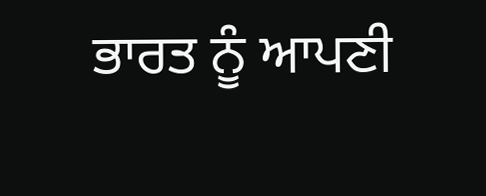ਭਾਰਤ ਨੂੰ ਆਪਣੀ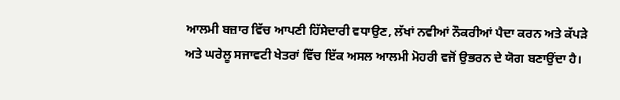ਆਲਮੀ ਬਜ਼ਾਰ ਵਿੱਚ ਆਪਣੀ ਹਿੱਸੇਦਾਰੀ ਵਧਾਉਣ, ਲੱਖਾਂ ਨਵੀਆਂ ਨੌਕਰੀਆਂ ਪੈਦਾ ਕਰਨ ਅਤੇ ਕੱਪੜੇ ਅਤੇ ਘਰੇਲੂ ਸਜਾਵਟੀ ਖੇਤਰਾਂ ਵਿੱਚ ਇੱਕ ਅਸਲ ਆਲਮੀ ਮੋਹਰੀ ਵਜੋਂ ਉਭਰਨ ਦੇ ਯੋਗ ਬਣਾਉਂਦਾ ਹੈ।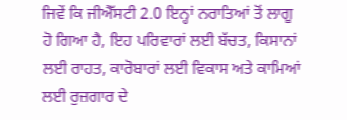ਜਿਵੇਂ ਕਿ ਜੀਐੱਸਟੀ 2.0 ਇਨ੍ਹਾਂ ਨਰਾਤਿਆਂ ਤੋਂ ਲਾਗੂ ਹੋ ਗਿਆ ਹੈ, ਇਹ ਪਰਿਵਾਰਾਂ ਲਈ ਬੱਚਤ, ਕਿਸਾਨਾਂ ਲਈ ਰਾਹਤ, ਕਾਰੋਬਾਰਾਂ ਲਈ ਵਿਕਾਸ ਅਤੇ ਕਾਮਿਆਂ ਲਈ ਰੁਜ਼ਗਾਰ ਦੇ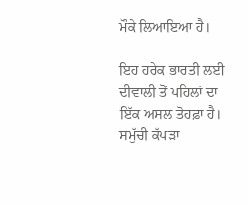ਮੌਕੇ ਲਿਆਇਆ ਹੈ।

ਇਹ ਹਰੇਕ ਭਾਰਤੀ ਲਈ ਦੀਵਾਲੀ ਤੋਂ ਪਹਿਲਾਂ ਦਾ ਇੱਕ ਅਸਲ ਤੋਹਫ਼ਾ ਹੈ। ਸਮੁੱਚੀ ਕੱਪੜਾ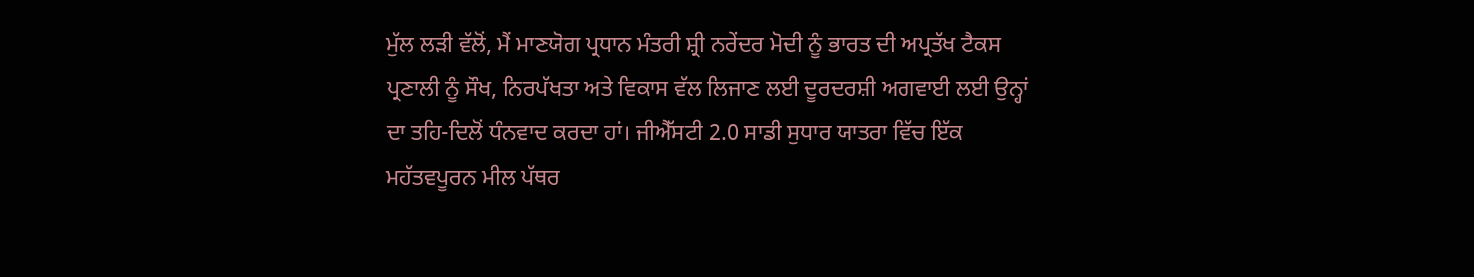ਮੁੱਲ ਲੜੀ ਵੱਲੋਂ, ਮੈਂ ਮਾਣਯੋਗ ਪ੍ਰਧਾਨ ਮੰਤਰੀ ਸ਼੍ਰੀ ਨਰੇਂਦਰ ਮੋਦੀ ਨੂੰ ਭਾਰਤ ਦੀ ਅਪ੍ਰਤੱਖ ਟੈਕਸ ਪ੍ਰਣਾਲੀ ਨੂੰ ਸੌਖ, ਨਿਰਪੱਖਤਾ ਅਤੇ ਵਿਕਾਸ ਵੱਲ ਲਿਜਾਣ ਲਈ ਦੂਰਦਰਸ਼ੀ ਅਗਵਾਈ ਲਈ ਉਨ੍ਹਾਂ ਦਾ ਤਹਿ-ਦਿਲੋਂ ਧੰਨਵਾਦ ਕਰਦਾ ਹਾਂ। ਜੀਐੱਸਟੀ 2.0 ਸਾਡੀ ਸੁਧਾਰ ਯਾਤਰਾ ਵਿੱਚ ਇੱਕ ਮਹੱਤਵਪੂਰਨ ਮੀਲ ਪੱਥਰ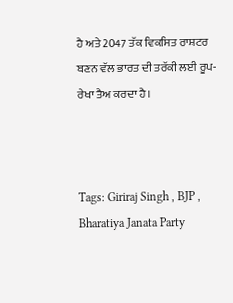ਹੈ ਅਤੇ 2047 ਤੱਕ ਵਿਕਸਿਤ ਰਾਸ਼ਟਰ ਬਣਨ ਵੱਲ ਭਾਰਤ ਦੀ ਤਰੱਕੀ ਲਈ ਰੂਪ-ਰੇਖਾ ਤੈਅ ਕਰਦਾ ਹੈ।



Tags: Giriraj Singh , BJP , Bharatiya Janata Party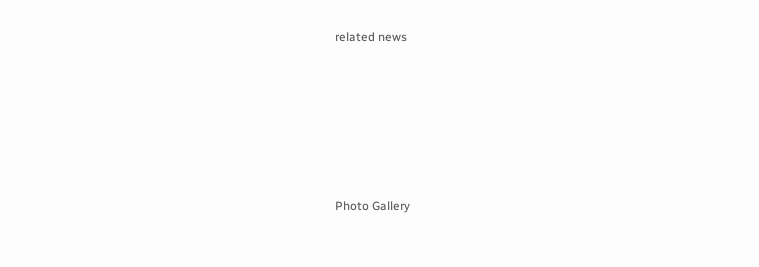related news







Photo Gallery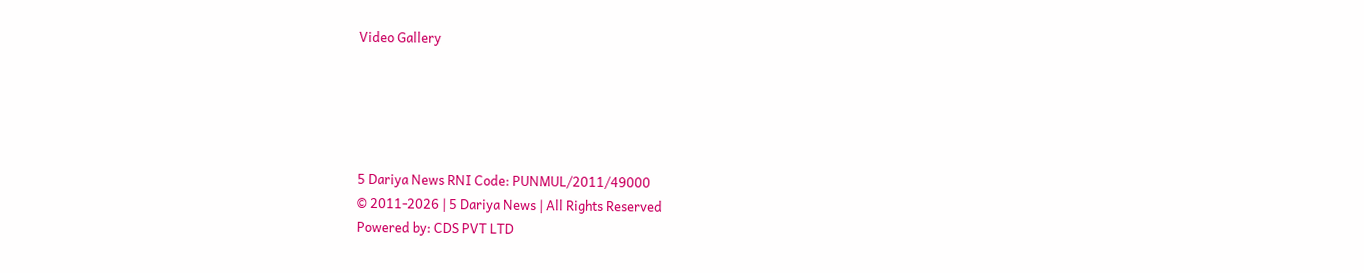Video Gallery





5 Dariya News RNI Code: PUNMUL/2011/49000
© 2011-2026 | 5 Dariya News | All Rights Reserved
Powered by: CDS PVT LTD